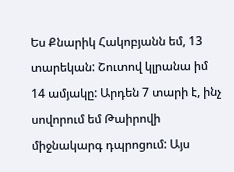Ես Քնարիկ Հակոբյանն եմ, 13 տարեկան: Շուտով կլրանա իմ 14 ամյակը: Արդեն 7 տարի է, ինչ սովորում եմ Թաիրովի միջնակարգ դպրոցում: Այս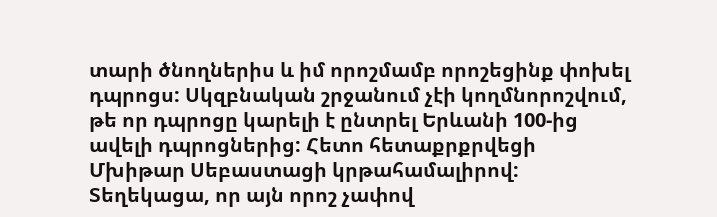տարի ծնողներիս և իմ որոշմամբ որոշեցինք փոխել դպրոցս: Սկզբնական շրջանում չէի կողմնորոշվում, թե որ դպրոցը կարելի է ընտրել Երևանի 100-ից ավելի դպրոցներից: Հետո հետաքրքրվեցի Մխիթար Սեբաստացի կրթահամալիրով: Տեղեկացա, որ այն որոշ չափով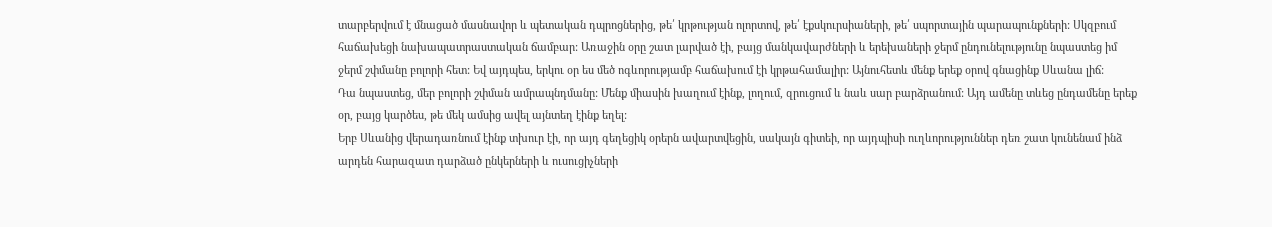տարբերվում է մնացած մասնավոր և պետական դպրոցներից, թե՛ կրթության ոլորտով, թե՛ էքսկուրսիաների, թե՛ սպորտային պարապունքների: Սկզբում հաճախեցի նախապատրաստական ճամբար: Առաջին օրը շատ լարված էի, բայց մանկավարժների և երեխաների ջերմ ընդունելությունը նպաստեց իմ ջերմ շփմանը բոլորի հետ: Եվ այդպես, երկու օր ես մեծ ոգևորությամբ հաճախում էի կրթահամալիր: Այնուհետև մենք երեք օրով գնացինք Սևանա լիճ:
Դա նպաստեց, մեր բոլորի շփման ամրապնդմանը: Մենք միասին խաղում էինք, լողում, զրուցում և նաև սար բարձրանում: Այդ ամենը տևեց ընդամենը երեք օր, բայց կարծես, թե մեկ ամսից ավել այնտեղ էինք եղել:
Երբ Սևանից վերադառնում էինք տխուր էի, որ այդ գեղեցիկ օրերն ավարտվեցին, սակայն գիտեի, որ այդպիսի ուղևորություններ դեռ շատ կունենամ ինձ արդեն հարազատ դարձած ընկերների և ուսուցիչների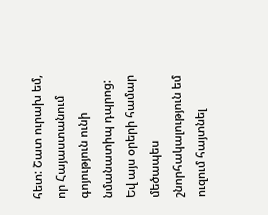հետ: Շատ ուրախ եմ, որ Հայաստանում գոյություն ունի նմանատիպ դպրոց: Եվ այս օրերի համար մեծապես շնորհակալություն եմ ուզում հայտնել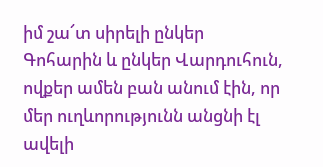իմ շա՜տ սիրելի ընկեր Գոհարին և ընկեր Վարդուհուն, ովքեր ամեն բան անում էին, որ մեր ուղևորությունն անցնի էլ ավելի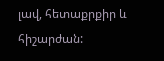լավ, հետաքրքիր և հիշարժան: